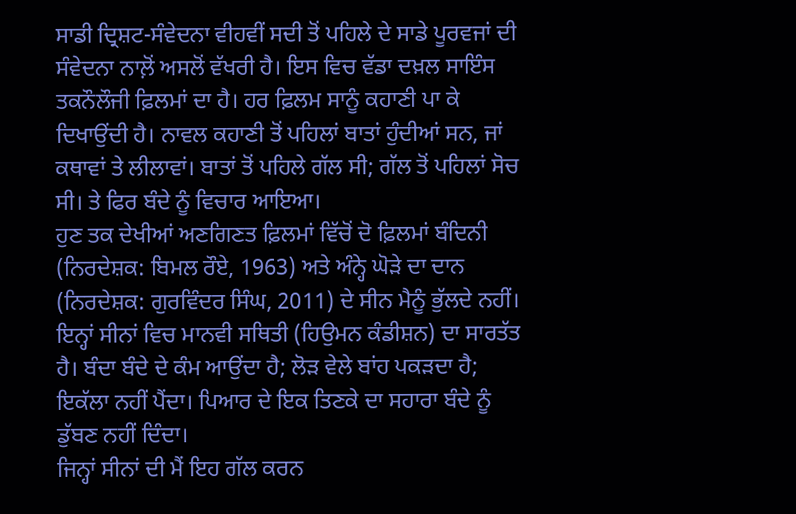ਸਾਡੀ ਦ੍ਰਿਸ਼ਟ-ਸੰਵੇਦਨਾ ਵੀਹਵੀਂ ਸਦੀ ਤੋਂ ਪਹਿਲੇ ਦੇ ਸਾਡੇ ਪੂਰਵਜਾਂ ਦੀ ਸੰਵੇਦਨਾ ਨਾਲ਼ੋਂ ਅਸਲੋਂ ਵੱਖਰੀ ਹੈ। ਇਸ ਵਿਚ ਵੱਡਾ ਦਖ਼ਲ ਸਾਇੰਸ ਤਕਨੌਲੌਜੀ ਫ਼ਿਲਮਾਂ ਦਾ ਹੈ। ਹਰ ਫ਼ਿਲਮ ਸਾਨੂੰ ਕਹਾਣੀ ਪਾ ਕੇ ਦਿਖਾਉਂਦੀ ਹੈ। ਨਾਵਲ ਕਹਾਣੀ ਤੋਂ ਪਹਿਲਾਂ ਬਾਤਾਂ ਹੁੰਦੀਆਂ ਸਨ, ਜਾਂ ਕਥਾਵਾਂ ਤੇ ਲੀਲਾਵਾਂ। ਬਾਤਾਂ ਤੋਂ ਪਹਿਲੇ ਗੱਲ ਸੀ; ਗੱਲ ਤੋਂ ਪਹਿਲਾਂ ਸੋਚ ਸੀ। ਤੇ ਫਿਰ ਬੰਦੇ ਨੂੰ ਵਿਚਾਰ ਆਇਆ।
ਹੁਣ ਤਕ ਦੇਖੀਆਂ ਅਣਗਿਣਤ ਫ਼ਿਲਮਾਂ ਵਿੱਚੋਂ ਦੋ ਫ਼ਿਲਮਾਂ ਬੰਦਿਨੀ (ਨਿਰਦੇਸ਼ਕ: ਬਿਮਲ ਰੌਏ, 1963) ਅਤੇ ਅੰਨ੍ਹੇ ਘੋੜੇ ਦਾ ਦਾਨ (ਨਿਰਦੇਸ਼ਕ: ਗੁਰਵਿੰਦਰ ਸਿੰਘ, 2011) ਦੇ ਸੀਨ ਮੈਨੂੰ ਭੁੱਲਦੇ ਨਹੀਂ। ਇਨ੍ਹਾਂ ਸੀਨਾਂ ਵਿਚ ਮਾਨਵੀ ਸਥਿਤੀ (ਹਿਉਮਨ ਕੰਡੀਸ਼ਨ) ਦਾ ਸਾਰਤੱਤ ਹੈ। ਬੰਦਾ ਬੰਦੇ ਦੇ ਕੰਮ ਆਉਂਦਾ ਹੈ; ਲੋੜ ਵੇਲੇ ਬਾਂਹ ਪਕੜਦਾ ਹੈ; ਇਕੱਲਾ ਨਹੀਂ ਪੈਂਦਾ। ਪਿਆਰ ਦੇ ਇਕ ਤਿਣਕੇ ਦਾ ਸਹਾਰਾ ਬੰਦੇ ਨੂੰ ਡੁੱਬਣ ਨਹੀਂ ਦਿੰਦਾ।
ਜਿਨ੍ਹਾਂ ਸੀਨਾਂ ਦੀ ਮੈਂ ਇਹ ਗੱਲ ਕਰਨ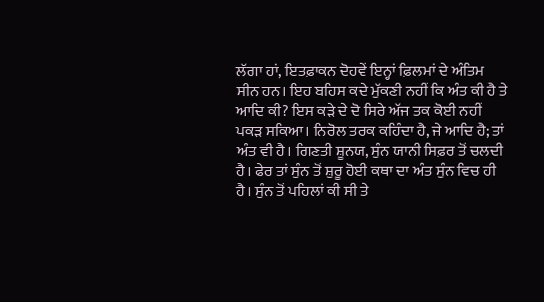ਲੱਗਾ ਹਾਂ, ਇਤਫ਼ਾਕਨ ਦੋਹਵੇਂ ਇਨ੍ਹਾਂ ਫ਼ਿਲਮਾਂ ਦੇ ਅੰਤਿਮ ਸੀਨ ਹਨ। ਇਹ ਬਹਿਸ ਕਦੇ ਮੁੱਕਣੀ ਨਹੀਂ ਕਿ ਅੰਤ ਕੀ ਹੈ ਤੇ ਆਦਿ ਕੀ? ਇਸ ਕੜੇ ਦੇ ਦੋ ਸਿਰੇ ਅੱਜ ਤਕ ਕੋਈ ਨਹੀਂ ਪਕੜ ਸਕਿਆ। ਨਿਰੋਲ ਤਰਕ ਕਹਿੰਦਾ ਹੈ, ਜੇ ਆਦਿ ਹੈ; ਤਾਂ ਅੰਤ ਵੀ ਹੈ। ਗਿਣਤੀ ਸ਼ੂਨਯ, ਸੁੰਨ ਯਾਨੀ ਸਿਫ਼ਰ ਤੋਂ ਚਲਦੀ ਹੈ। ਫੇਰ ਤਾਂ ਸੁੰਨ ਤੋਂ ਸ਼ੁਰੂ ਹੋਈ ਕਥਾ ਦਾ ਅੰਤ ਸੁੰਨ ਵਿਚ ਹੀ ਹੈ। ਸੁੰਨ ਤੋਂ ਪਹਿਲਾਂ ਕੀ ਸੀ ਤੇ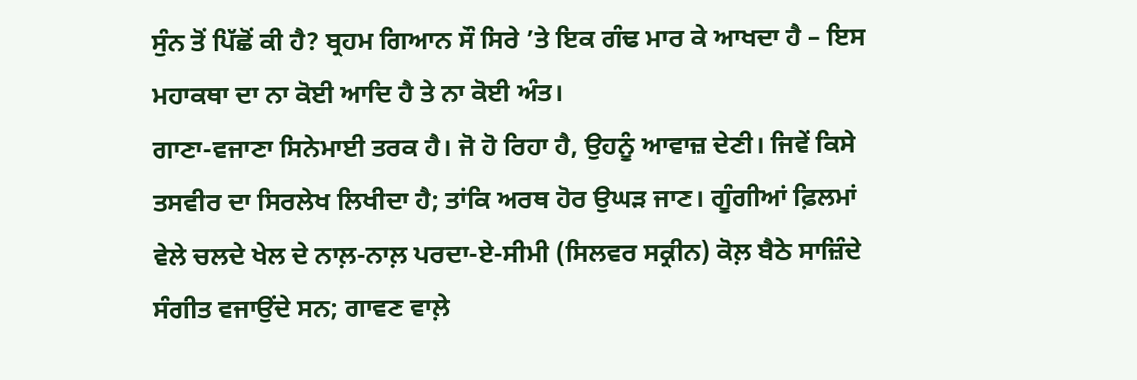ਸੁੰਨ ਤੋਂ ਪਿੱਛੋਂ ਕੀ ਹੈ? ਬ੍ਰਹਮ ਗਿਆਨ ਸੌ ਸਿਰੇ ’ਤੇ ਇਕ ਗੰਢ ਮਾਰ ਕੇ ਆਖਦਾ ਹੈ – ਇਸ ਮਹਾਕਥਾ ਦਾ ਨਾ ਕੋਈ ਆਦਿ ਹੈ ਤੇ ਨਾ ਕੋਈ ਅੰਤ।
ਗਾਣਾ-ਵਜਾਣਾ ਸਿਨੇਮਾਈ ਤਰਕ ਹੈ। ਜੋ ਹੋ ਰਿਹਾ ਹੈ, ਉਹਨੂੰ ਆਵਾਜ਼ ਦੇਣੀ। ਜਿਵੇਂ ਕਿਸੇ ਤਸਵੀਰ ਦਾ ਸਿਰਲੇਖ ਲਿਖੀਦਾ ਹੈ; ਤਾਂਕਿ ਅਰਥ ਹੋਰ ਉਘੜ ਜਾਣ। ਗੂੰਗੀਆਂ ਫ਼ਿਲਮਾਂ ਵੇਲੇ ਚਲਦੇ ਖੇਲ ਦੇ ਨਾਲ਼-ਨਾਲ਼ ਪਰਦਾ-ਏ-ਸੀਮੀ (ਸਿਲਵਰ ਸਕ੍ਰੀਨ) ਕੋਲ਼ ਬੈਠੇ ਸਾਜ਼ਿੰਦੇ ਸੰਗੀਤ ਵਜਾਉਂਦੇ ਸਨ; ਗਾਵਣ ਵਾਲ਼ੇ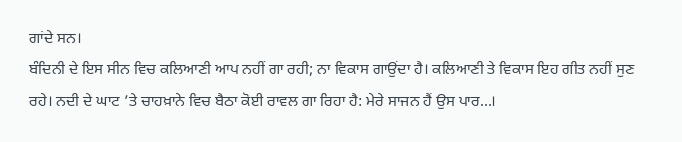ਗਾਂਦੇ ਸਨ।
ਬੰਦਿਨੀ ਦੇ ਇਸ ਸੀਨ ਵਿਚ ਕਲਿਆਣੀ ਆਪ ਨਹੀਂ ਗਾ ਰਹੀ; ਨਾ ਵਿਕਾਸ ਗਾਉਂਦਾ ਹੈ। ਕਲਿਆਣੀ ਤੇ ਵਿਕਾਸ ਇਹ ਗੀਤ ਨਹੀਂ ਸੁਣ ਰਹੇ। ਨਦੀ ਦੇ ਘਾਟ ’ਤੇ ਚਾਹਖ਼ਾਨੇ ਵਿਚ ਬੈਠਾ ਕੋਈ ਰਾਵਲ ਗਾ ਰਿਹਾ ਹੈ: ਮੇਰੇ ਸਾਜਨ ਹੈਂ ਉਸ ਪਾਰ…।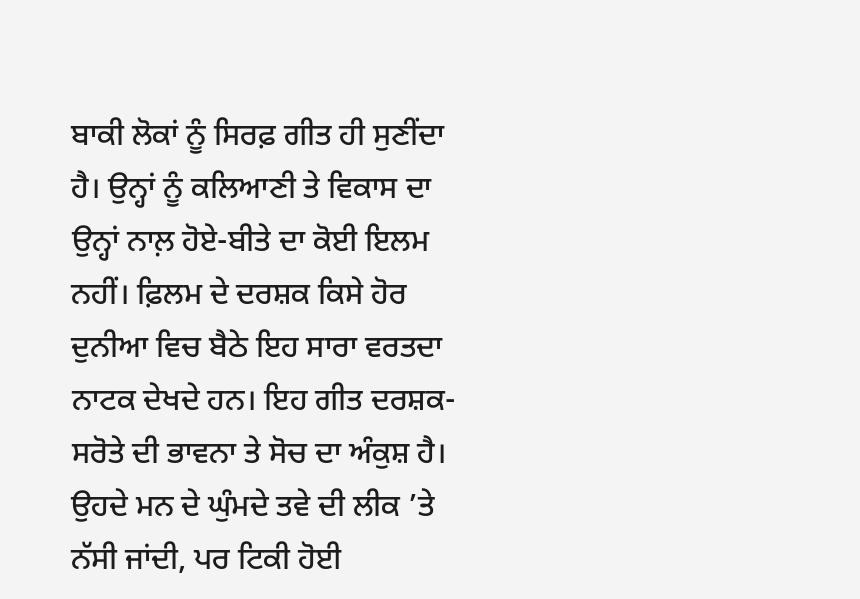ਬਾਕੀ ਲੋਕਾਂ ਨੂੰ ਸਿਰਫ਼ ਗੀਤ ਹੀ ਸੁਣੀਂਦਾ ਹੈ। ਉਨ੍ਹਾਂ ਨੂੰ ਕਲਿਆਣੀ ਤੇ ਵਿਕਾਸ ਦਾ ਉਨ੍ਹਾਂ ਨਾਲ਼ ਹੋਏ-ਬੀਤੇ ਦਾ ਕੋਈ ਇਲਮ ਨਹੀਂ। ਫ਼ਿਲਮ ਦੇ ਦਰਸ਼ਕ ਕਿਸੇ ਹੋਰ ਦੁਨੀਆ ਵਿਚ ਬੈਠੇ ਇਹ ਸਾਰਾ ਵਰਤਦਾ ਨਾਟਕ ਦੇਖਦੇ ਹਨ। ਇਹ ਗੀਤ ਦਰਸ਼ਕ-ਸਰੋਤੇ ਦੀ ਭਾਵਨਾ ਤੇ ਸੋਚ ਦਾ ਅੰਕੁਸ਼ ਹੈ। ਉਹਦੇ ਮਨ ਦੇ ਘੁੰਮਦੇ ਤਵੇ ਦੀ ਲੀਕ ’ਤੇ ਨੱਸੀ ਜਾਂਦੀ, ਪਰ ਟਿਕੀ ਹੋਈ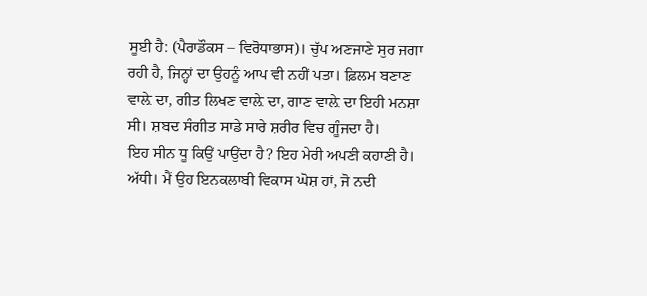ਸੂਈ ਹੈ: (ਪੈਰਾਡੌਕਸ – ਵਿਰੋਧਾਭਾਸ)। ਚੁੱਪ ਅਣਜਾਣੇ ਸੁਰ ਜਗਾ ਰਹੀ ਹੈ, ਜਿਨ੍ਹਾਂ ਦਾ ਉਹਨੂੰ ਆਪ ਵੀ ਨਹੀਂ ਪਤਾ। ਫ਼ਿਲਮ ਬਣਾਣ ਵਾਲ਼ੇ ਦਾ, ਗੀਤ ਲਿਖਣ ਵਾਲ਼ੇ ਦਾ, ਗਾਣ ਵਾਲ਼ੇ ਦਾ ਇਹੀ ਮਨਸ਼ਾ ਸੀ। ਸ਼ਬਦ ਸੰਗੀਤ ਸਾਡੇ ਸਾਰੇ ਸ਼ਰੀਰ ਵਿਚ ਗੂੰਜਦਾ ਹੈ।
ਇਹ ਸੀਨ ਧੂ ਕਿਉਂ ਪਾਉਂਦਾ ਹੈ? ਇਹ ਮੇਰੀ ਅਪਣੀ ਕਹਾਣੀ ਹੈ। ਅੱਧੀ। ਮੈਂ ਉਹ ਇਨਕਲਾਬੀ ਵਿਕਾਸ ਘੋਸ਼ ਹਾਂ, ਜੋ ਨਦੀ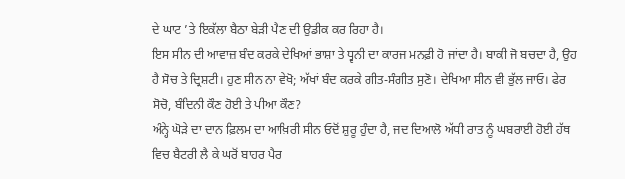ਦੇ ਘਾਟ ’ਤੇ ਇਕੱਲਾ ਬੈਠਾ ਬੇੜੀ ਪੈਣ ਦੀ ਉਡੀਕ ਕਰ ਰਿਹਾ ਹੈ।
ਇਸ ਸੀਨ ਦੀ ਆਵਾਜ਼ ਬੰਦ ਕਰਕੇ ਦੇਖਿਆਂ ਭਾਸ਼ਾ ਤੇ ਧ੍ਵਨੀ ਦਾ ਕਾਰਜ ਮਨਫ਼ੀ ਹੋ ਜਾਂਦਾ ਹੈ। ਬਾਕੀ ਜੋ ਬਚਦਾ ਹੈ, ਉਹ ਹੈ ਸੋਚ ਤੇ ਦ੍ਰਿਸ਼ਟੀ। ਹੁਣ ਸੀਨ ਨਾ ਵੇਖੋ; ਅੱਖਾਂ ਬੰਦ ਕਰਕੇ ਗੀਤ-ਸੰਗੀਤ ਸੁਣੋ। ਦੇਖਿਆ ਸੀਨ ਵੀ ਭੁੱਲ ਜਾਓ। ਫੇਰ ਸੋਚੋ, ਬੰਦਿਨੀ ਕੌਣ ਹੋਈ ਤੇ ਪੀਆ ਕੌਣ?
ਅੰਨ੍ਹੇ ਘੋੜੇ ਦਾ ਦਾਨ ਫ਼ਿਲਮ ਦਾ ਆਖ਼ਿਰੀ ਸੀਨ ਓਦੋਂ ਸ਼ੁਰੂ ਹੁੰਦਾ ਹੈ, ਜਦ ਦਿਆਲੋ ਅੱਧੀ ਰਾਤ ਨੂੰ ਘਬਰਾਈ ਹੋਈ ਹੱਥ ਵਿਚ ਬੈਟਰੀ ਲੈ ਕੇ ਘਰੋਂ ਬਾਹਰ ਪੈਰ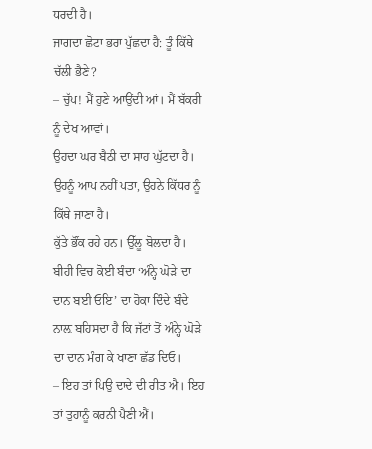ਧਰਦੀ ਹੈ।
ਜਾਗਦਾ ਛੋਟਾ ਭਰਾ ਪੁੱਛਦਾ ਹੈ: ਤੂੰ ਕਿੱਥੇ ਚੱਲੀ ਭੈਣੇ?
– ਚੁੱਪ! ਮੈਂ ਹੁਣੇ ਆਉਂਦੀ ਆਂ। ਮੈਂ ਬੱਕਰੀ ਨੂੰ ਦੇਖ ਆਵਾਂ।
ਉਹਦਾ ਘਰ ਬੈਠੀ ਦਾ ਸਾਹ ਘੁੱਟਦਾ ਹੈ। ਉਹਨੂੰ ਆਪ ਨਹੀਂ ਪਤਾ, ਉਹਨੇ ਕਿੱਧਰ ਨੂੰ ਕਿੱਥੇ ਜਾਣਾ ਹੈ।
ਕੁੱਤੇ ਭੌਂਕ ਰਹੇ ਹਨ। ਉੱਲੂ ਬੋਲਦਾ ਹੈ।
ਬੀਹੀ ਵਿਚ ਕੋਈ ਬੰਦਾ ‘ਅੰਨ੍ਹੇ ਘੋੜੇ ਦਾ ਦਾਨ ਬਈ ਓਇ’ ਦਾ ਹੋਕਾ ਦਿੰਦੇ ਬੰਦੇ ਨਾਲ਼ ਬਹਿਸਦਾ ਹੈ ਕਿ ਜੱਟਾਂ ਤੋਂ ਅੰਨ੍ਹੇ ਘੋੜੇ ਦਾ ਦਾਨ ਮੰਗ ਕੇ ਖਾਣਾ ਛੱਡ ਦਿਓ।
– ਇਹ ਤਾਂ ਪਿਉ ਦਾਦੇ ਦੀ ਰੀਤ ਐ। ਇਹ ਤਾਂ ਤੁਹਾਨੂੰ ਕਰਨੀ ਪੈਣੀ ਐਂ।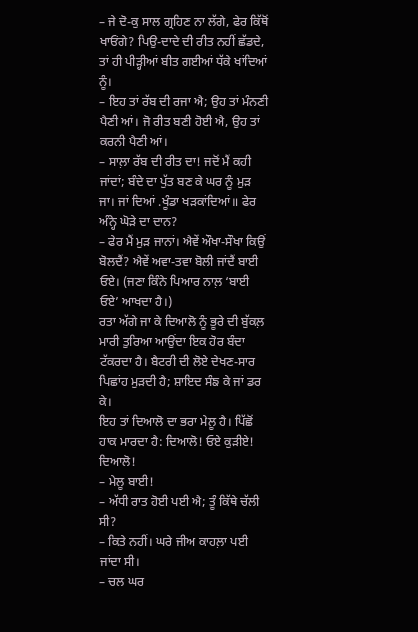– ਜੇ ਦੋ-ਕੁ ਸਾਲ ਗ੍ਰਹਿਣ ਨਾ ਲੱਗੇ, ਫੇਰ ਕਿੱਥੋਂ ਖਾਓਂਗੇ? ਪਿਉ-ਦਾਦੇ ਦੀ ਰੀਤ ਨਹੀਂ ਛੱਡਦੇ, ਤਾਂ ਹੀ ਪੀੜ੍ਹੀਆਂ ਬੀਤ ਗਈਆਂ ਧੱਕੇ ਖਾਂਦਿਆਂ ਨੂੰ।
– ਇਹ ਤਾਂ ਰੱਬ ਦੀ ਰਜਾ ਐ; ਉਹ ਤਾਂ ਮੰਨਣੀ ਪੈਣੀ ਆਂ। ਜੋ ਰੀਤ ਬਣੀ ਹੋਈ ਐ, ਉਹ ਤਾਂ ਕਰਨੀ ਪੈਣੀ ਆਂ।
– ਸਾਲ਼ਾ ਰੱਬ ਦੀ ਰੀਤ ਦਾ! ਜਦੋਂ ਮੈਂ ਕਹੀ ਜਾਂਦਾਂ; ਬੰਦੇ ਦਾ ਪੁੱਤ ਬਣ ਕੇ ਘਰ ਨੂੰ ਮੁੜ ਜਾ। ਜਾਂ ਦਿਆਂ .ਖੂੰਡਾ ਖੜਕਾਂਦਿਆਂ॥ ਫੇਰ ਅੰਨ੍ਹੇ ਘੋੜੇ ਦਾ ਦਾਨ?
– ਫੇਰ ਮੈਂ ਮੁੜ ਜਾਨਾਂ। ਐਵੇਂ ਔਖਾ-ਸੌਖਾ ਕਿਉਂ ਬੋਲਦੈਂ? ਐਵੇਂ ਅਵਾ-ਤਵਾ ਬੋਲੀ ਜਾਂਦੈਂ ਬਾਈ ਓਏ। (ਜਣਾ ਕਿੰਨੇ ਪਿਆਰ ਨਾਲ਼ ‘ਬਾਈ ਓਏ’ ਆਖਦਾ ਹੈ।)
ਰਤਾ ਅੱਗੇ ਜਾ ਕੇ ਦਿਆਲੋ ਨੂੰ ਭੂਰੇ ਦੀ ਬੁੱਕਲ਼ ਮਾਰੀ ਤੁਰਿਆ ਆਉਂਦਾ ਇਕ ਹੋਰ ਬੰਦਾ ਟੱਕਰਦਾ ਹੈ। ਬੈਟਰੀ ਦੀ ਲੋਏ ਦੇਖਣ-ਸਾਰ ਪਿਛਾਂਹ ਮੁੜਦੀ ਹੈ; ਸ਼ਾਇਦ ਸੰਙ ਕੇ ਜਾਂ ਡਰ ਕੇ।
ਇਹ ਤਾਂ ਦਿਆਲੋ ਦਾ ਭਰਾ ਮੇਲੂ ਹੈ। ਪਿੱਛੋਂ ਹਾਕ ਮਾਰਦਾ ਹੈ: ਦਿਆਲੋ! ਓਏ ਕੁੜੀਏ! ਦਿਆਲੋ!
– ਮੇਲੂ ਬਾਈ!
– ਅੱਧੀ ਰਾਤ ਹੋਈ ਪਈ ਐ; ਤੂੰ ਕਿੱਥੇ ਚੱਲੀ ਸੀ?
– ਕਿਤੇ ਨਹੀਂ। ਘਰੇ ਜੀਅ ਕਾਹਲ਼ਾ ਪਈ ਜਾਂਦਾ ਸੀ।
– ਚਲ ਘਰ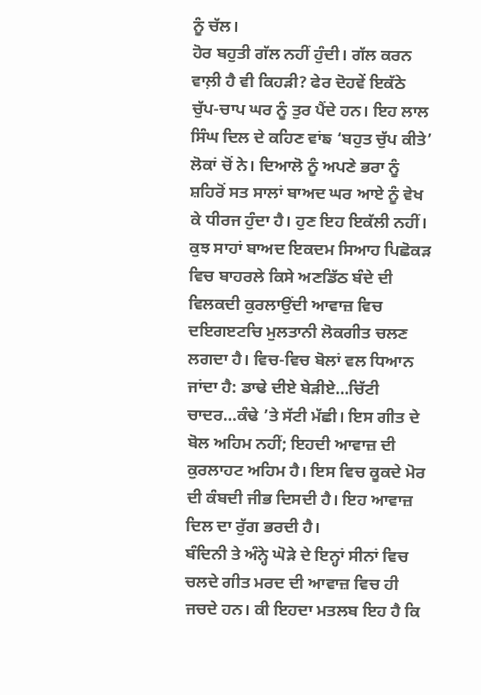ਨੂੰ ਚੱਲ।
ਹੋਰ ਬਹੁਤੀ ਗੱਲ ਨਹੀਂ ਹੁੰਦੀ। ਗੱਲ ਕਰਨ ਵਾਲ਼ੀ ਹੈ ਵੀ ਕਿਹੜੀ? ਫੇਰ ਦੋਹਵੇਂ ਇਕੱਠੇ ਚੁੱਪ-ਚਾਪ ਘਰ ਨੂੰ ਤੁਰ ਪੈਂਦੇ ਹਨ। ਇਹ ਲਾਲ ਸਿੰਘ ਦਿਲ ਦੇ ਕਹਿਣ ਵਾਂਙ ‘ਬਹੁਤ ਚੁੱਪ ਕੀਤੇ’ ਲੋਕਾਂ ਚੋਂ ਨੇ। ਦਿਆਲੋ ਨੂੰ ਅਪਣੇ ਭਰਾ ਨੂੰ ਸ਼ਹਿਰੋਂ ਸਤ ਸਾਲਾਂ ਬਾਅਦ ਘਰ ਆਏ ਨੂੰ ਵੇਖ ਕੇ ਧੀਰਜ ਹੁੰਦਾ ਹੈ। ਹੁਣ ਇਹ ਇਕੱਲੀ ਨਹੀਂ।
ਕੁਝ ਸਾਹਾਂ ਬਾਅਦ ਇਕਦਮ ਸਿਆਹ ਪਿਛੋਕੜ ਵਿਚ ਬਾਹਰਲੇ ਕਿਸੇ ਅਣਡਿੱਠ ਬੰਦੇ ਦੀ ਵਿਲਕਦੀ ਕੁਰਲਾਉਂਦੀ ਆਵਾਜ਼ ਵਿਚ ਦਇਗੲਟਚਿ ਮੁਲਤਾਨੀ ਲੋਕਗੀਤ ਚਲਣ ਲਗਦਾ ਹੈ। ਵਿਚ-ਵਿਚ ਬੋਲਾਂ ਵਲ ਧਿਆਨ ਜਾਂਦਾ ਹੈ: ਡਾਢੇ ਦੀਏ ਬੇੜੀਏ…ਚਿੱਟੀ ਚਾਦਰ…ਕੰਢੇ ’ਤੇ ਸੱਟੀ ਮੱਛੀ। ਇਸ ਗੀਤ ਦੇ ਬੋਲ ਅਹਿਮ ਨਹੀਂ; ਇਹਦੀ ਆਵਾਜ਼ ਦੀ ਕੁਰਲਾਹਟ ਅਹਿਮ ਹੈ। ਇਸ ਵਿਚ ਕੂਕਦੇ ਮੋਰ ਦੀ ਕੰਬਦੀ ਜੀਭ ਦਿਸਦੀ ਹੈ। ਇਹ ਆਵਾਜ਼ ਦਿਲ ਦਾ ਰੁੱਗ ਭਰਦੀ ਹੈ।
ਬੰਦਿਨੀ ਤੇ ਅੰਨ੍ਹੇ ਘੋੜੇ ਦੇ ਇਨ੍ਹਾਂ ਸੀਨਾਂ ਵਿਚ ਚਲਦੇ ਗੀਤ ਮਰਦ ਦੀ ਆਵਾਜ਼ ਵਿਚ ਹੀ ਜਚਦੇ ਹਨ। ਕੀ ਇਹਦਾ ਮਤਲਬ ਇਹ ਹੈ ਕਿ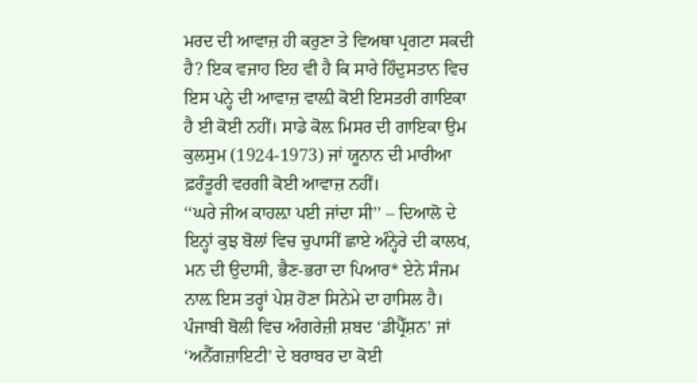ਮਰਦ ਦੀ ਆਵਾਜ਼ ਹੀ ਕਰੁਣਾ ਤੇ ਵਿਅਥਾ ਪ੍ਰਗਟਾ ਸਕਦੀ ਹੈ? ਇਕ ਵਜਾਹ ਇਹ ਵੀ ਹੈ ਕਿ ਸਾਰੇ ਹਿੰਦੁਸਤਾਨ ਵਿਚ ਇਸ ਪਨ੍ਹੇ ਦੀ ਆਵਾਜ਼ ਵਾਲ਼ੀ ਕੋਈ ਇਸਤਰੀ ਗਾਇਕਾ ਹੈ ਈ ਕੋਈ ਨਹੀਂ। ਸਾਡੇ ਕੋਲ਼ ਮਿਸਰ ਦੀ ਗਾਇਕਾ ਉਮ ਕੁਲਸੁਮ (1924-1973) ਜਾਂ ਯੂਨਾਨ ਦੀ ਮਾਰੀਆ ਫ਼ਰੰਤੂਰੀ ਵਰਗੀ ਕੋਈ ਆਵਾਜ਼ ਨਹੀਂ।
‘‘ਘਰੇ ਜੀਅ ਕਾਹਲ਼ਾ ਪਈ ਜਾਂਦਾ ਸੀ’’ – ਦਿਆਲੋ ਦੇ ਇਨ੍ਹਾਂ ਕੁਝ ਬੋਲਾਂ ਵਿਚ ਚੁਪਾਸੀਂ ਛਾਏ ਅੰਨ੍ਹੇਰੇ ਦੀ ਕਾਲਖ, ਮਨ ਦੀ ਉਦਾਸੀ, ਭੈਣ-ਭਰਾ ਦਾ ਪਿਆਰ* ਏਨੇ ਸੰਜਮ ਨਾਲ਼ ਇਸ ਤਰ੍ਹਾਂ ਪੇਸ਼ ਹੋਣਾ ਸਿਨੇਮੇ ਦਾ ਹਾਸਿਲ ਹੈ।
ਪੰਜਾਬੀ ਬੋਲੀ ਵਿਚ ਅੰਗਰੇਜ਼ੀ ਸ਼ਬਦ ‘ਡੀਪ੍ਰੈੱਸ਼ਨ’ ਜਾਂ ‘ਅਨੈੱਗਜ਼ਾਇਟੀ’ ਦੇ ਬਰਾਬਰ ਦਾ ਕੋਈ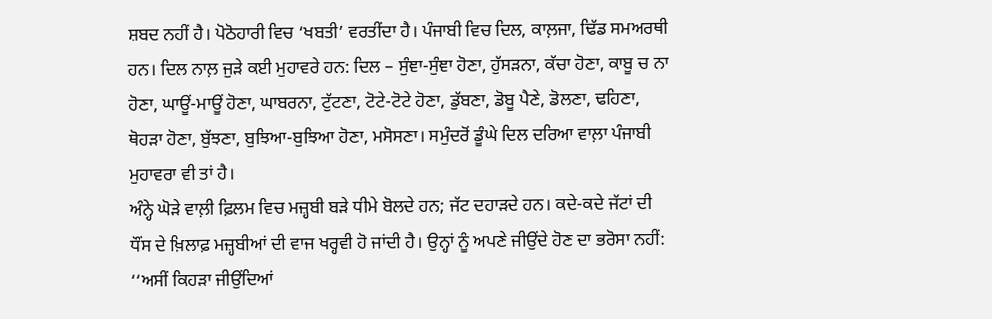ਸ਼ਬਦ ਨਹੀਂ ਹੈ। ਪੋਠੋਹਾਰੀ ਵਿਚ ‘ਖਬਤੀ’ ਵਰਤੀਂਦਾ ਹੈ। ਪੰਜਾਬੀ ਵਿਚ ਦਿਲ, ਕਾਲ਼ਜਾ, ਢਿੱਡ ਸਮਅਰਥੀ ਹਨ। ਦਿਲ ਨਾਲ਼ ਜੁੜੇ ਕਈ ਮੁਹਾਵਰੇ ਹਨ: ਦਿਲ – ਸੁੰਞਾ-ਸੁੰਞਾ ਹੋਣਾ, ਹੁੱਸੜਨਾ, ਕੱਚਾ ਹੋਣਾ, ਕਾਬੂ ਚ ਨਾ ਹੋਣਾ, ਘਾਊਂ-ਮਾਊਂ ਹੋਣਾ, ਘਾਬਰਨਾ, ਟੁੱਟਣਾ, ਟੋਟੇ-ਟੋਟੇ ਹੋਣਾ, ਡੁੱਬਣਾ, ਡੋਬੂ ਪੈਣੇ, ਡੋਲਣਾ, ਢਹਿਣਾ, ਥੋਹੜਾ ਹੋਣਾ, ਬੁੱਝਣਾ, ਬੁਝਿਆ-ਬੁਝਿਆ ਹੋਣਾ, ਮਸੋਸਣਾ। ਸਮੁੰਦਰੋਂ ਡੂੰਘੇ ਦਿਲ ਦਰਿਆ ਵਾਲ਼ਾ ਪੰਜਾਬੀ ਮੁਹਾਵਰਾ ਵੀ ਤਾਂ ਹੈ।
ਅੰਨ੍ਹੇ ਘੋੜੇ ਵਾਲ਼ੀ ਫ਼ਿਲਮ ਵਿਚ ਮਜ਼੍ਹਬੀ ਬੜੇ ਧੀਮੇ ਬੋਲਦੇ ਹਨ; ਜੱਟ ਦਹਾੜਦੇ ਹਨ। ਕਦੇ-ਕਦੇ ਜੱਟਾਂ ਦੀ ਧੌਂਸ ਦੇ ਖ਼ਿਲਾਫ਼ ਮਜ਼੍ਹਬੀਆਂ ਦੀ ਵਾਜ ਖਰ੍ਹਵੀ ਹੋ ਜਾਂਦੀ ਹੈ। ਉਨ੍ਹਾਂ ਨੂੰ ਅਪਣੇ ਜੀਉਂਦੇ ਹੋਣ ਦਾ ਭਰੋਸਾ ਨਹੀਂ: ‘‘ਅਸੀਂ ਕਿਹੜਾ ਜੀਉਂਦਿਆਂ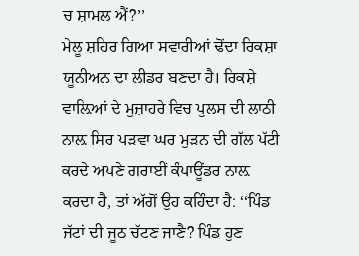ਚ ਸ਼ਾਮਲ ਐਂ?’’
ਮੇਲੂ ਸ਼ਹਿਰ ਗਿਆ ਸਵਾਰੀਆਂ ਢੋਂਦਾ ਰਿਕਸ਼ਾ ਯੂਨੀਅਨ ਦਾ ਲੀਡਰ ਬਣਦਾ ਹੈ। ਰਿਕਸ਼ੇ ਵਾਲ਼ਿਆਂ ਦੇ ਮੁਜ਼ਾਹਰੇ ਵਿਚ ਪੁਲਸ ਦੀ ਲਾਠੀ ਨਾਲ਼ ਸਿਰ ਪੜਵਾ ਘਰ ਮੁੜਨ ਦੀ ਗੱਲ ਪੱਟੀ ਕਰਦੇ ਅਪਣੇ ਗਰਾਈਂ ਕੰਪਾਊਂਡਰ ਨਾਲ਼ ਕਰਦਾ ਹੈ, ਤਾਂ ਅੱਗੋਂ ਉਹ ਕਹਿੰਦਾ ਹੈ: ‘‘ਪਿੰਡ ਜੱਟਾਂ ਦੀ ਜੂਠ ਚੱਟਣ ਜਾਣੈ? ਪਿੰਡ ਹੁਣ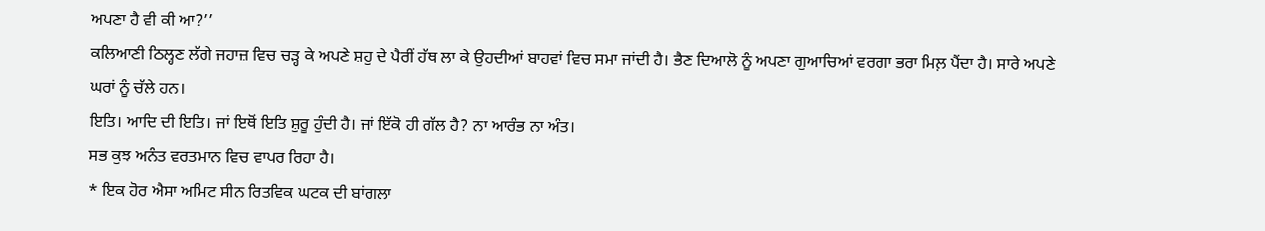ਅਪਣਾ ਹੈ ਵੀ ਕੀ ਆ?’’
ਕਲਿਆਣੀ ਠਿਲ੍ਹਣ ਲੱਗੇ ਜਹਾਜ਼ ਵਿਚ ਚੜ੍ਹ ਕੇ ਅਪਣੇ ਸ਼ਹੁ ਦੇ ਪੈਰੀਂ ਹੱਥ ਲਾ ਕੇ ਉਹਦੀਆਂ ਬਾਹਵਾਂ ਵਿਚ ਸਮਾ ਜਾਂਦੀ ਹੈ। ਭੈਣ ਦਿਆਲੋ ਨੂੰ ਅਪਣਾ ਗੁਆਚਿਆਂ ਵਰਗਾ ਭਰਾ ਮਿਲ਼ ਪੈਂਦਾ ਹੈ। ਸਾਰੇ ਅਪਣੇ ਘਰਾਂ ਨੂੰ ਚੱਲੇ ਹਨ।
ਇਤਿ। ਆਦਿ ਦੀ ਇਤਿ। ਜਾਂ ਇਥੋਂ ਇਤਿ ਸ਼ੁਰੂ ਹੁੰਦੀ ਹੈ। ਜਾਂ ਇੱਕੋ ਹੀ ਗੱਲ ਹੈ? ਨਾ ਆਰੰਭ ਨਾ ਅੰਤ।
ਸਭ ਕੁਝ ਅਨੰਤ ਵਰਤਮਾਨ ਵਿਚ ਵਾਪਰ ਰਿਹਾ ਹੈ।
* ਇਕ ਹੋਰ ਐਸਾ ਅਮਿਟ ਸੀਨ ਰਿਤਵਿਕ ਘਟਕ ਦੀ ਬਾਂਗਲਾ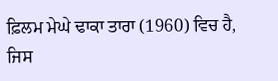ਫ਼ਿਲਮ ਮੇਘੇ ਢਾਕਾ ਤਾਰਾ (1960) ਵਿਚ ਹੈ, ਜਿਸ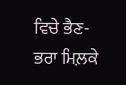ਵਿਚੇ ਭੈਣ-ਭਰਾ ਮਿਲ਼ਕੇ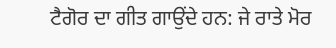ਟੈਗੋਰ ਦਾ ਗੀਤ ਗਾਉਂਦੇ ਹਨ: ਜੇ ਰਾਤੇ ਮੋਰ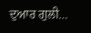ਦੁਆਰ ਗੁਲੀ…